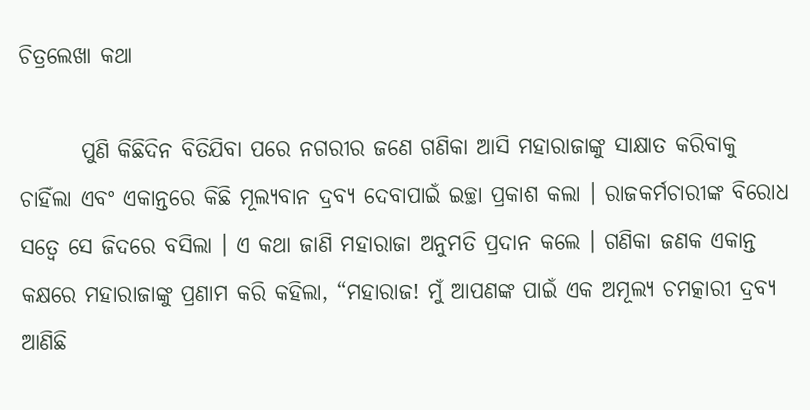ଚିତ୍ରଲେଖା କଥା

       ପୁଣି କିଛିଦିନ ବିତିଯିବା ପରେ ନଗରୀର ଜଣେ ଗଣିକା ଆସି ମହାରାଜାଙ୍କୁ ସାକ୍ଷାତ କରିବାକୁ ଚାହିଁଲା ଏବଂ ଏକାନ୍ତରେ କିଛି ମୂଲ୍ୟବାନ ଦ୍ରବ୍ୟ ଦେବାପାଇଁ ଇଚ୍ଛା ପ୍ରକାଶ କଲା । ରାଜକର୍ମଚାରୀଙ୍କ ବିରୋଧ ସତ୍ୱେ ସେ ଜିଦରେ ବସିଲା । ଏ କଥା ଜାଣି ମହାରାଜା ଅନୁମତି ପ୍ରଦାନ କଲେ । ଗଣିକା ଜଣକ ଏକାନ୍ତ କକ୍ଷରେ ମହାରାଜାଙ୍କୁ ପ୍ରଣାମ କରି କହିଲା, “ମହାରାଜ! ମୁଁ ଆପଣଙ୍କ ପାଇଁ ଏକ ଅମୂଲ୍ୟ ଚମତ୍କାରୀ ଦ୍ରବ୍ୟ ଆଣିଛି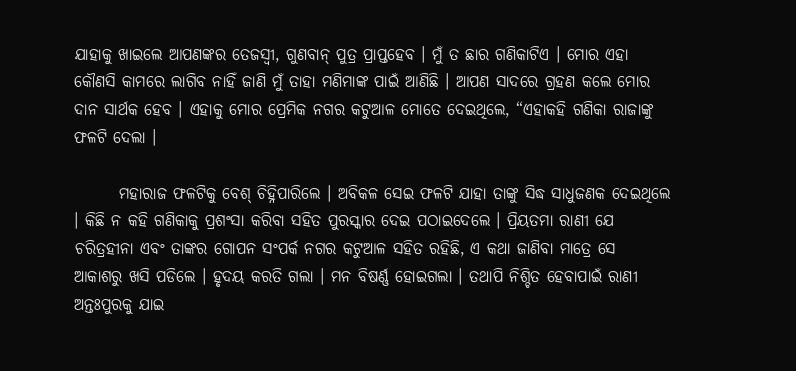ଯାହାକୁ ଖାଇଲେ ଆପଣଙ୍କର ତେଜସ୍ୱୀ, ଗୁଣବାନ୍ ପୁତ୍ର ପ୍ରାପ୍ତହେବ । ମୁଁ ତ ଛାର ଗଣିକାଟିଏ । ମୋର ଏହା କୌଣସି କାମରେ ଲାଗିବ ନାହିଁ ଜାଣି ମୁଁ ତାହା ମଣିମାଙ୍କ ପାଇଁ ଆଣିଛି । ଆପଣ ସାଦରେ ଗ୍ରହଣ କଲେ ମୋର ଦାନ ସାର୍ଥକ ହେବ । ଏହାକୁ ମୋର ପ୍ରେମିକ ନଗର କଟୁଆଳ ମୋତେ ଦେଇଥିଲେ, “ଏହାକହି ଗଣିକା ରାଜାଙ୍କୁ ଫଳଟି ଦେଲା ।

       ମହାରାଜ ଫଳଟିକୁ ବେଶ୍ ଚିହ୍ନିପାରିଲେ । ଅବିକଳ ସେଇ ଫଳଟି ଯାହା ତାଙ୍କୁ ସିଦ୍ଧ ସାଧୁଜଣକ ଦେଇଥିଲେ । କିଛି ନ କହି ଗଣିକାକୁ ପ୍ରଶଂସା କରିବା ସହିତ ପୁରସ୍କାର ଦେଇ ପଠାଇଦେଲେ । ପ୍ରିୟତମା ରାଣୀ ଯେ ଚରିତ୍ରହୀନା ଏବଂ ତାଙ୍କର ଗୋପନ ସଂପର୍କ ନଗର କଟୁଆଳ ସହିତ ରହିଛି, ଏ କଥା ଜାଣିବା ମାତ୍ରେ ସେ ଆକାଶରୁ ଖସି ପଡିଲେ । ହୃଦୟ କରତି ଗଲା । ମନ ବିଷର୍ଣ୍ଣ ହୋଇଗଲା । ତଥାପି ନିଶ୍ଚିତ ହେବାପାଇଁ ରାଣୀ ଅନ୍ତଃପୁରକୁ ଯାଇ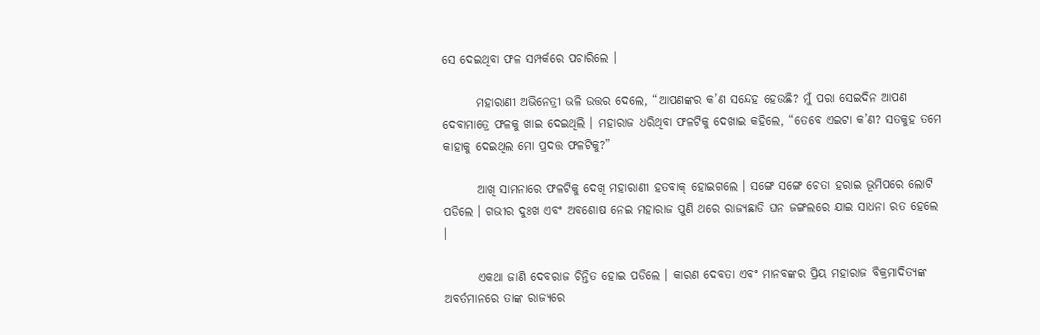ସେ ଦେଇଥିବା ଫଳ ସମ୍ପର୍କରେ ପଚାରିଲେ ।

       ମହାରାଣୀ ଅଭିନେତ୍ରୀ ଭଳି ଉତ୍ତର ଦେଲେ, “ଆପଣଙ୍କର କ’ଣ ସନ୍ଦେହ ହେଉଛି? ମୁଁ ପରା ସେଇଦିନ ଆପଣ ଦେବାମାତ୍ରେ ଫଳକୁ ଖାଇ ଦେଇଥିଲି । ମହାରାଜ ଧରିଥିବା ଫଳଟିକୁ ଦେଖାଇ କହିଲେ, “ତେବେ ଏଇଟା କ’ଣ? ସତକୁହ ତମେ କାହାକୁ ଦେଇଥିଲ ମୋ ପ୍ରଦତ୍ତ ଫଳଟିକୁ?”

       ଆଖି ସାମନାରେ ଫଳଟିକୁ ଦେଖି ମହାରାଣୀ ହତବାକ୍ ହୋଇଗଲେ । ସଙ୍ଗେ ସଙ୍ଗେ ଚେତା ହରାଇ ଭୂମିପରେ ଲୋଟି ପଡିଲେ । ଗଭୀର ଦୁଃଖ ଏବଂ ଅବଶୋଷ ନେଇ ମହାରାଜ ପୁଣି ଥରେ ରାଜ୍ୟଛାଡି ଘନ ଜଙ୍ଗଲରେ ଯାଇ ସାଧନା ରତ ହେଲେ ।

       ଏକଥା ଜାଣି ଦେବରାଜ ଚିନ୍ତିତ ହୋଇ ପଡିଲେ । କାରଣ ଦେବତା ଏବଂ ମାନବଙ୍କର ପ୍ରିୟ ମହାରାଜ ବିକ୍ରମାଦିତ୍ୟଙ୍କ ଅବର୍ତମାନରେ ତାଙ୍କ ରାଜ୍ୟରେ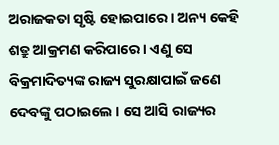ଅରାଜକତା ସୃଷ୍ଟି ହୋଇପାରେ । ଅନ୍ୟ କେହି ଶତ୍ରୁ ଆକ୍ରମଣ କରିପାରେ । ଏଣୁ ସେ ବିକ୍ରମାଦିତ୍ୟଙ୍କ ରାଜ୍ୟ ସୁରକ୍ଷାପାଇଁ ଜଣେ ଦେବଙ୍କୁ ପଠାଇଲେ । ସେ ଆସି ରାଜ୍ୟର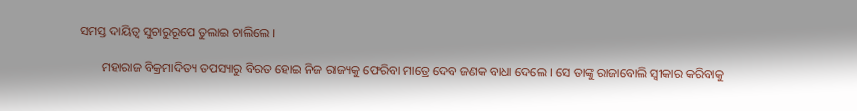ସମସ୍ତ ଦାୟିତ୍ୱ ସୁଚାରୁରୂପେ ତୁଲାଇ ଚାଲିଲେ ।

       ମହାରାଜ ବିକ୍ରମାଦିତ୍ୟ ତପସ୍ୟାରୁ ବିରତ ହୋଇ ନିଜ ରାଜ୍ୟକୁ ଫେରିବା ମାତ୍ରେ ଦେବ ଜଣକ ବାଧା ଦେଲେ । ସେ ତାଙ୍କୁ ରାଜାବୋଲି ସ୍ୱୀକାର କରିବାକୁ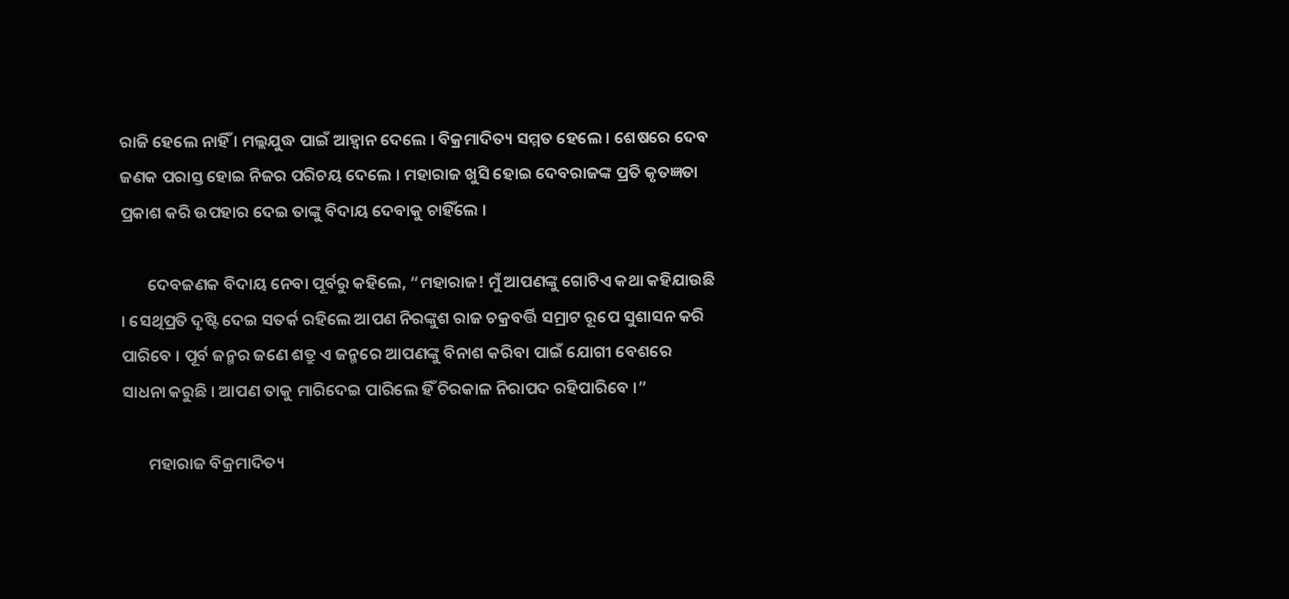ରାଜି ହେଲେ ନାହିଁ । ମଲ୍ଲଯୁଦ୍ଧ ପାଇଁ ଆହ୍ୱାନ ଦେଲେ । ବିକ୍ରମାଦିତ୍ୟ ସମ୍ମତ ହେଲେ । ଶେଷରେ ଦେବ ଜଣକ ପରାସ୍ତ ହୋଇ ନିଜର ପରିଚୟ ଦେଲେ । ମହାରାଜ ଖୁସି ହୋଇ ଦେବରାଜଙ୍କ ପ୍ରତି କୃତଜ୍ଞତା ପ୍ରକାଶ କରି ଉପହାର ଦେଇ ତାଙ୍କୁ ବିଦାୟ ଦେବାକୁ ଚାହିଁଲେ ।

       ଦେବଜଣକ ବିଦାୟ ନେବା ପୂର୍ବରୁ କହିଲେ, “ମହାରାଜ! ମୁଁ ଆପଣଙ୍କୁ ଗୋଟିଏ କଥା କହିଯାଉଛି । ସେଥିପ୍ରତି ଦୃଷ୍ଟି ଦେଇ ସତର୍କ ରହିଲେ ଆପଣ ନିରଙ୍କୁଶ ରାଜ ଚକ୍ରବର୍ତ୍ତି ସମ୍ରାଟ ରୂପେ ସୁଶାସନ କରି ପାରିବେ । ପୂର୍ବ ଜନ୍ମର ଜଣେ ଶତ୍ରୁ ଏ ଜନ୍ମରେ ଆପଣଙ୍କୁ ବିନାଶ କରିବା ପାଇଁ ଯୋଗୀ ବେଶରେ ସାଧନା କରୁଛି । ଆପଣ ତାକୁ ମାରିଦେଇ ପାରିଲେ ହିଁ ଚିରକାଳ ନିରାପଦ ରହିପାରିବେ ।”

       ମହାରାଜ ବିକ୍ରମାଦିତ୍ୟ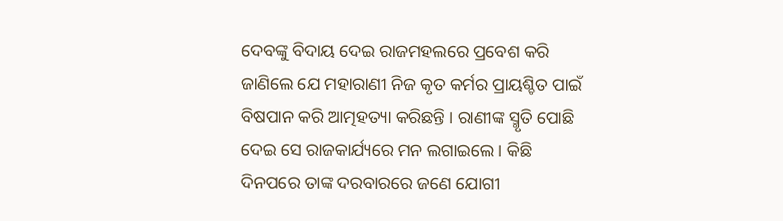ଦେବଙ୍କୁ ବିଦାୟ ଦେଇ ରାଜମହଲରେ ପ୍ରବେଶ କରି ଜାଣିଲେ ଯେ ମହାରାଣୀ ନିଜ କୃତ କର୍ମର ପ୍ରାୟଶ୍ଚିତ ପାଇଁ ବିଷପାନ କରି ଆତ୍ମହତ୍ୟା କରିଛନ୍ତି । ରାଣୀଙ୍କ ସ୍ମୃତି ପୋଛି ଦେଇ ସେ ରାଜକାର୍ଯ୍ୟରେ ମନ ଲଗାଇଲେ । କିଛି ଦିନପରେ ତାଙ୍କ ଦରବାରରେ ଜଣେ ଯୋଗୀ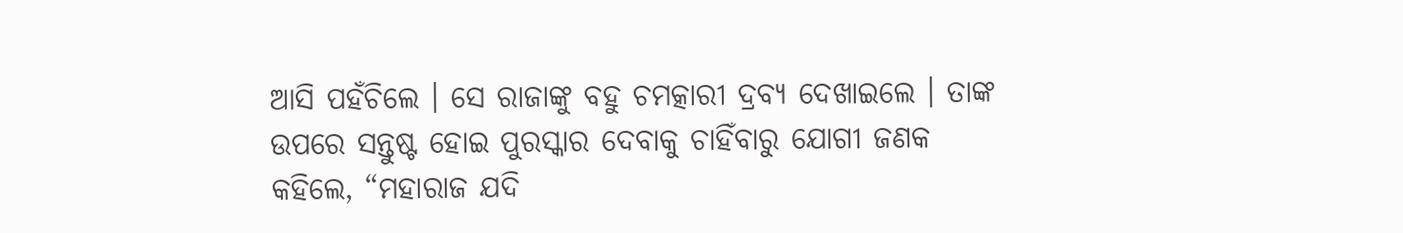ଆସି ପହଁଚିଲେ । ସେ ରାଜାଙ୍କୁ ବହୁ ଚମତ୍କାରୀ ଦ୍ରବ୍ୟ ଦେଖାଇଲେ । ତାଙ୍କ ଉପରେ ସନ୍ତୁଷ୍ଟ ହୋଇ ପୁରସ୍କାର ଦେବାକୁ ଚାହିଁବାରୁ ଯୋଗୀ ଜଣକ କହିଲେ, “ମହାରାଜ ଯଦି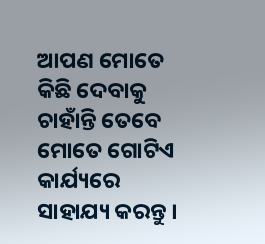ଆପଣ ମୋତେ କିଛି ଦେବାକୁ ଚାହାଁନ୍ତି ତେବେ ମୋତେ ଗୋଟିଏ କାର୍ଯ୍ୟରେ ସାହାଯ୍ୟ କରନ୍ତୁ ।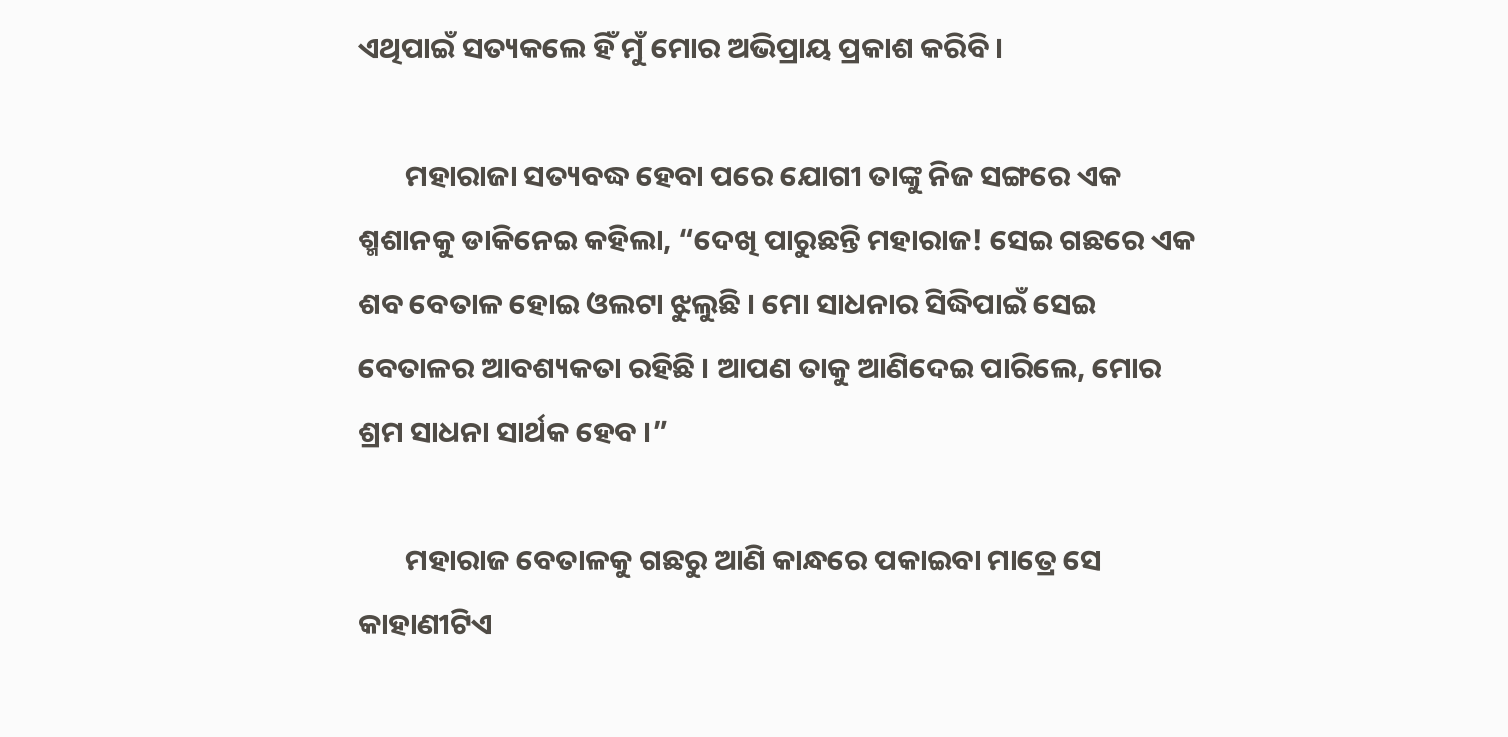ଏଥିପାଇଁ ସତ୍ୟକଲେ ହିଁ ମୁଁ ମୋର ଅଭିପ୍ରାୟ ପ୍ରକାଶ କରିବି ।

       ମହାରାଜା ସତ୍ୟବଦ୍ଧ ହେବା ପରେ ଯୋଗୀ ତାଙ୍କୁ ନିଜ ସଙ୍ଗରେ ଏକ ଶ୍ମଶାନକୁ ଡାକିନେଇ କହିଲା, “ଦେଖି ପାରୁଛନ୍ତି ମହାରାଜ! ସେଇ ଗଛରେ ଏକ ଶବ ବେତାଳ ହୋଇ ଓଲଟା ଝୁଲୁଛି । ମୋ ସାଧନାର ସିଦ୍ଧିପାଇଁ ସେଇ ବେତାଳର ଆବଶ୍ୟକତା ରହିଛି । ଆପଣ ତାକୁ ଆଣିଦେଇ ପାରିଲେ, ମୋର ଶ୍ରମ ସାଧନା ସାର୍ଥକ ହେବ ।”

       ମହାରାଜ ବେତାଳକୁ ଗଛରୁ ଆଣି କାନ୍ଧରେ ପକାଇବା ମାତ୍ରେ ସେ କାହାଣୀଟିଏ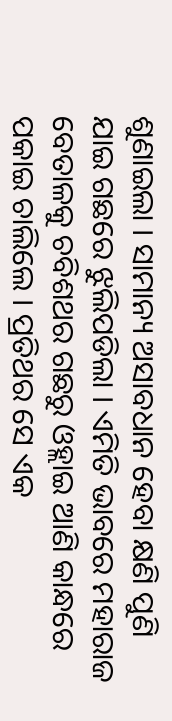ଶୁଣାଇଲା । ସାମାନ୍ୟ ଅସାବଧାନ ହେବା କ୍ଷଣି ପୁଣି ଯାଇ ଗଛରେ ଝୁଲିପଡିଲା । ଏମିତି ଭାବରେ ମହାରାଜ ବେତାଳକୁ ଚବିଶଥର ଗଛରୁ ଓହ୍ଲାଇ ଆଣି କାନ୍ଧରେ ପକାଇ ଚାଲିଲେ । ପ୍ରତିଥର ସେ ଏକ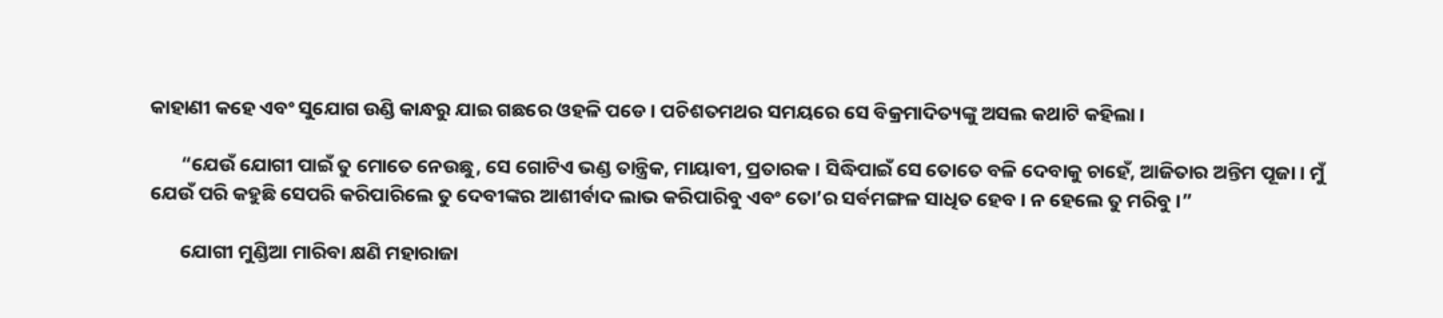କାହାଣୀ କହେ ଏବଂ ସୁଯୋଗ ଉଣ୍ଡି କାନ୍ଧରୁ ଯାଇ ଗଛରେ ଓହଳି ପଡେ । ପଚିଶତମଥର ସମୟରେ ସେ ବିକ୍ରମାଦିତ୍ୟଙ୍କୁ ଅସଲ କଥାଟି କହିଲା ।

       “ଯେଉଁ ଯୋଗୀ ପାଇଁ ତୁ ମୋତେ ନେଉଛୁ, ସେ ଗୋଟିଏ ଭଣ୍ଡ ତାନ୍ତ୍ରିକ, ମାୟାବୀ, ପ୍ରତାରକ । ସିଦ୍ଧିପାଇଁ ସେ ତୋତେ ବଳି ଦେବାକୁ ଚାହେଁ, ଆଜିତାର ଅନ୍ତିମ ପୂଜା । ମୁଁ ଯେଉଁ ପରି କହୁଛି ସେପରି କରିପାରିଲେ ତୁ ଦେବୀଙ୍କର ଆଶୀର୍ବାଦ ଲାଭ କରିପାରିବୁ ଏବଂ ତୋ’ର ସର୍ବମଙ୍ଗଳ ସାଧିତ ହେବ । ନ ହେଲେ ତୁ ମରିବୁ ।”

       ଯୋଗୀ ମୁଣ୍ଡିଆ ମାରିବା କ୍ଷଣି ମହାରାଜା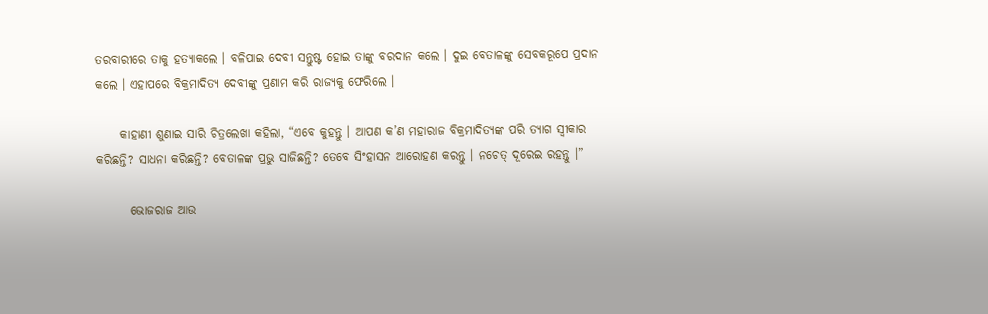ତରବାରୀରେ ତାକୁ ହତ୍ୟାକଲେ । ବଳିପାଇ ଦେବୀ ସନ୍ତୁଷ୍ଟ ହୋଇ ତାଙ୍କୁ ବରଦାନ କଲେ । ଦୁଇ ବେତାଳଙ୍କୁ ସେବକରୂପେ ପ୍ରଦାନ କଲେ । ଏହାପରେ ବିକ୍ରମାଦିତ୍ୟ ଦେବୀଙ୍କୁ ପ୍ରଣାମ କରି ରାଜ୍ୟକୁ ଫେରିଲେ ।

     କାହାଣୀ ଶୁଣାଇ ସାରି ଚିତ୍ରଲେଖା କହିଲା, “ଏବେ କୁହନ୍ତୁ । ଆପଣ କ’ଣ ମହାରାଜ ବିକ୍ରମାଦିତ୍ୟଙ୍କ ପରି ତ୍ୟାଗ ସ୍ୱୀକାର କରିଛନ୍ତି? ସାଧନା କରିଛନ୍ତି? ବେତାଳଙ୍କ ପ୍ରଭୁ ସାଜିଛନ୍ତି? ତେବେ ସିଂହାସନ ଆରୋହଣ କରନ୍ତୁ । ନଚେତ୍ ଦୂରେଇ ରହନ୍ତୁ ।”

       ଭୋଜରାଜ ଆଉ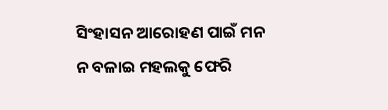ସିଂହାସନ ଆରୋହଣ ପାଇଁ ମନ ନ ବଳାଇ ମହଲକୁ ଫେରି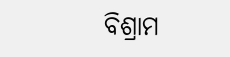ବିଶ୍ରାମ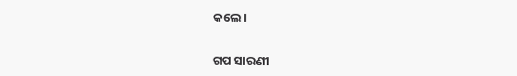କଲେ ।


ଗପ ସାରଣୀ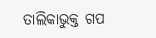ତାଲିକାଭୁକ୍ତ ଗପ